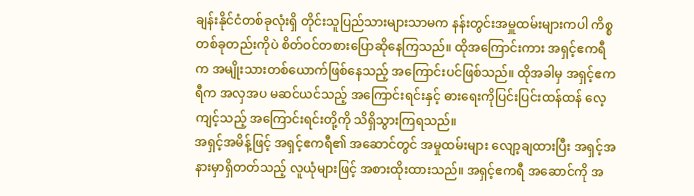ချန်းနိုင်ငံတစ်ခုလုံးရှိ တိုင်းသူပြည်သားများသာမက နန်းတွင်းအမှူထမ်းများကပါ ကိစ္စတစ်ခုတည်းကိုပဲ စိတ်ဝင်တစားပြောဆိုနေကြသည်။ ထိုအကြောင်းကား အရှင့်ဧကရီက အမျိုးသားတစ်ယောက်ဖြစ်နေသည့် အကြောင်းပင်ဖြစ်သည်။ ထိုအခါမှ အရှင့်ဧကရီက အလှအပ မဆင်ယင်သည့် အကြောင်းရင်းနှင့် ဓားရေးကိုပြင်းပြင်းထန်ထန် လေ့ကျင့်သည့် အကြောင်းရင်းတို့ကို သိရှိသွားကြရသည်။
အရှင့်အမိန့်ဖြင့် အရှင့်ဧကရီ၏ အဆောင်တွင် အမှုထမ်းများ လျော့ချထားပြီး အရှင့်အနားမှာရှိတတ်သည့် လူယုံများဖြင့် အစားထိုးထားသည်။ အရှင့်ဧကရီ အဆောင်ကို အ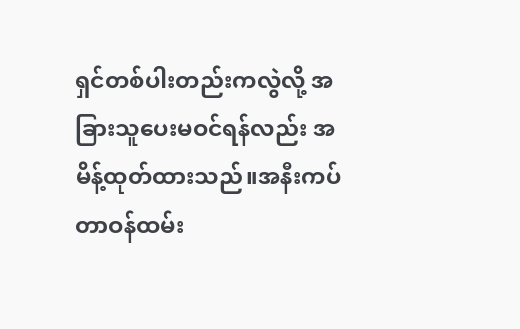ရှင်တစ်ပါးတည်းကလွဲလို့ အခြားသူပေးမဝင်ရန်လည်း အမိန့်ထုတ်ထားသည်။အနီးကပ်တာဝန်ထမ်း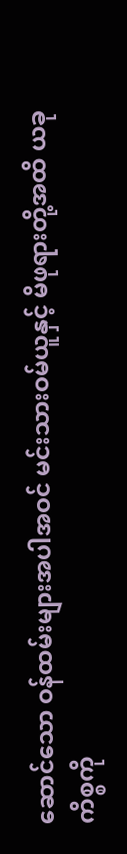ဆောင်သော ဝန်ထမ်းများအပါအဝင် မင်းသားဝမ်ယူနှင့် မိဖုရားတို့အထိ ယခုကိစ္စကို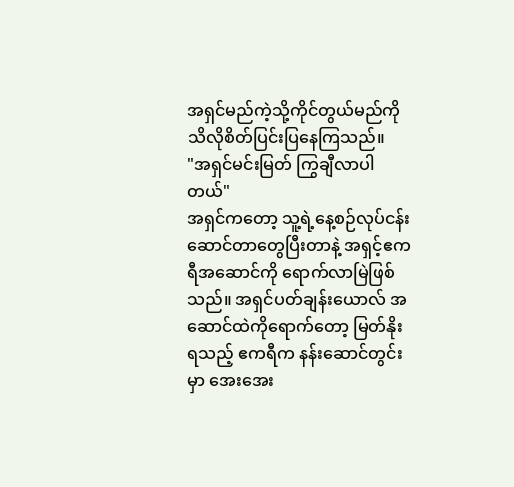အရှင်မည်ကဲ့သို့ကိုင်တွယ်မည်ကို သိလိုစိတ်ပြင်းပြနေကြသည်။
"အရှင်မင်းမြတ် ကြွချီလာပါတယ်"
အရှင်ကတော့ သူ့ရဲ့နေ့စဉ်လုပ်ငန်းဆောင်တာတွေပြီးတာနဲ့ အရှင့်ဧကရီအဆောင်ကို ရောက်လာမြဲဖြစ်သည်။ အရှင်ပတ်ချန်းယောလ် အဆောင်ထဲကိုရောက်တော့ မြတ်နိုးရသည့် ဧကရီက နန်းဆောင်တွင်းမှာ အေးအေး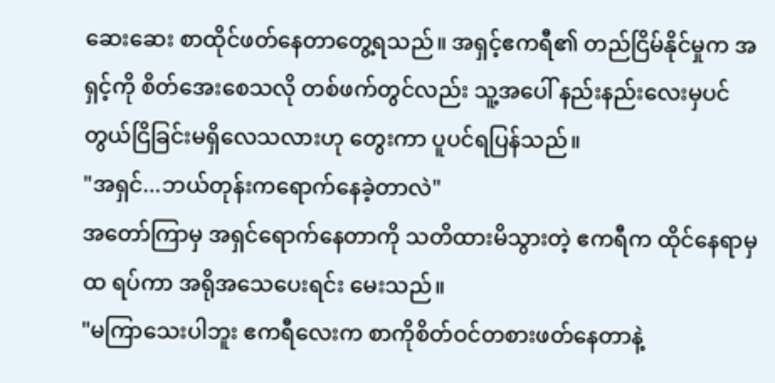ဆေးဆေး စာထိုင်ဖတ်နေတာတွေ့ရသည်။ အရှင့်ဧကရီ၏ တည်ငြိမ်နိုင်မှုက အရှင့်ကို စိတ်အေးစေသလို တစ်ဖက်တွင်လည်း သူ့အပေါ် နည်းနည်းလေးမှပင် တွယ်ငြိခြင်းမရှိလေသလားဟု တွေးကာ ပူပင်ရပြန်သည်။
"အရှင်...ဘယ်တုန်းကရောက်နေခဲ့တာလဲ"
အတော်ကြာမှ အရှင်ရောက်နေတာကို သတိထားမိသွားတဲ့ ဧကရီက ထိုင်နေရာမှ ထ ရပ်ကာ အရိုအသေပေးရင်း မေးသည်။
"မကြာသေးပါဘူး ဧကရီလေးက စာကိုစိတ်ဝင်တစားဖတ်နေတာနဲ့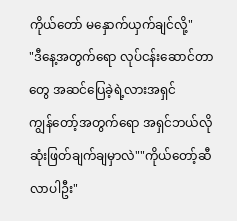ကိုယ်တော် မနှောက်ယှက်ချင်လို့"
"ဒီနေ့အတွက်ရော လုပ်ငန်းဆောင်တာတွေ အဆင်ပြေခဲ့ရဲ့လားအရှင်
ကျွန်တော့်အတွက်ရော အရှင်ဘယ်လိုဆုံးဖြတ်ချက်ချမှာလဲ""ကိုယ်တော့်ဆီ လာပါဦး"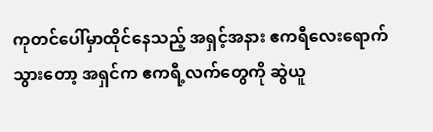ကုတင်ပေါ်မှာထိုင်နေသည့် အရှင့်အနား ဧကရီလေးရောက်သွားတော့ အရှင်က ဧကရီ့လက်တွေကို ဆွဲယူ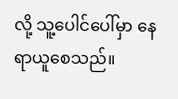လို့ သူ့ပေါင်ပေါ်မှာ နေရာယူစေသည်။